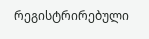რეგისტრირებული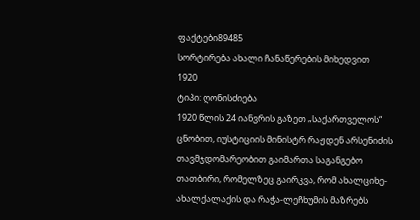ფაქტები89485
სორტირება ახალი ჩანაწერების მიხედვით
1920
ტიპი: ღონისძიება
1920 წლის 24 იანვრის გაზეთ „საქართველოს“ ცნობით, იუსტიციის მინისტრ რაჟდენ არსენიძის თავმჯდომარეობით გაიმართა საგანგებო თათბირი, რომელზეც გაირკვა, რომ ახალციხე-ახალქალაქის და რაჭა-ლეჩხუმის მაზრებს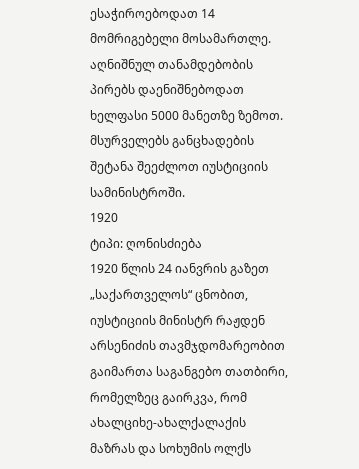ესაჭიროებოდათ 14 მომრიგებელი მოსამართლე. აღნიშნულ თანამდებობის პირებს დაენიშნებოდათ ხელფასი 5000 მანეთზე ზემოთ. მსურველებს განცხადების შეტანა შეეძლოთ იუსტიციის სამინისტროში.
1920
ტიპი: ღონისძიება
1920 წლის 24 იანვრის გაზეთ „საქართველოს“ ცნობით, იუსტიციის მინისტრ რაჟდენ არსენიძის თავმჯდომარეობით გაიმართა საგანგებო თათბირი, რომელზეც გაირკვა, რომ ახალციხე-ახალქალაქის მაზრას და სოხუმის ოლქს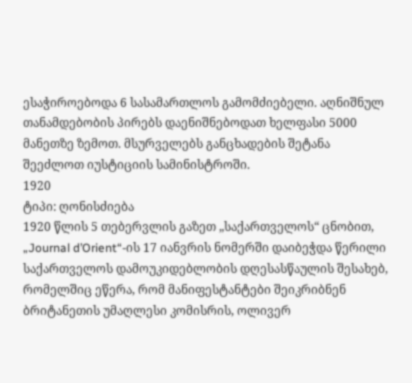ესაჭიროებოდა 6 სასამართლოს გამომძიებელი. აღნიშნულ თანამდებობის პირებს დაენიშნებოდათ ხელფასი 5000 მანეთზე ზემოთ. მსურველებს განცხადების შეტანა შეეძლოთ იუსტიციის სამინისტროში.
1920
ტიპი: ღონისძიება
1920 წლის 5 თებერვლის გაზეთ „საქართველოს“ ცნობით, „Journal d’Orient“-ის 17 იანვრის ნომერში დაიბეჭდა წერილი საქართველოს დამოუკიდებლობის დღესასწაულის შესახებ, რომელშიც ეწერა, რომ მანიფესტანტები შეიკრიბნენ ბრიტანეთის უმაღლესი კომისრის, ოლივერ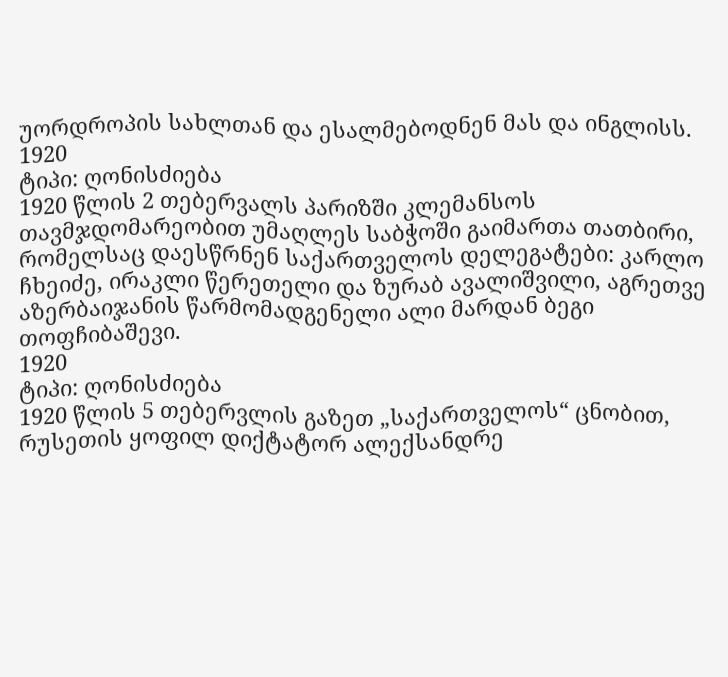უორდროპის სახლთან და ესალმებოდნენ მას და ინგლისს.
1920
ტიპი: ღონისძიება
1920 წლის 2 თებერვალს პარიზში კლემანსოს თავმჯდომარეობით უმაღლეს საბჭოში გაიმართა თათბირი, რომელსაც დაესწრნენ საქართველოს დელეგატები: კარლო ჩხეიძე, ირაკლი წერეთელი და ზურაბ ავალიშვილი, აგრეთვე აზერბაიჯანის წარმომადგენელი ალი მარდან ბეგი თოფჩიბაშევი.
1920
ტიპი: ღონისძიება
1920 წლის 5 თებერვლის გაზეთ „საქართველოს“ ცნობით, რუსეთის ყოფილ დიქტატორ ალექსანდრე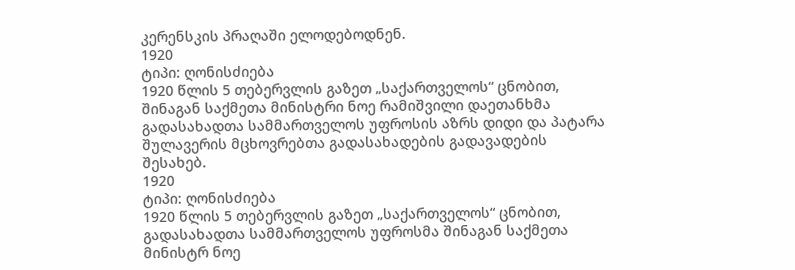კერენსკის პრაღაში ელოდებოდნენ.
1920
ტიპი: ღონისძიება
1920 წლის 5 თებერვლის გაზეთ „საქართველოს“ ცნობით, შინაგან საქმეთა მინისტრი ნოე რამიშვილი დაეთანხმა გადასახადთა სამმართველოს უფროსის აზრს დიდი და პატარა შულავერის მცხოვრებთა გადასახადების გადავადების შესახებ.
1920
ტიპი: ღონისძიება
1920 წლის 5 თებერვლის გაზეთ „საქართველოს“ ცნობით, გადასახადთა სამმართველოს უფროსმა შინაგან საქმეთა მინისტრ ნოე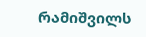რამიშვილს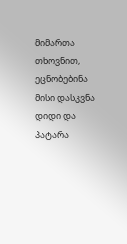მიმართა თხოვნით, ეცნობებინა მისი დასკვნა დიდი და პატარა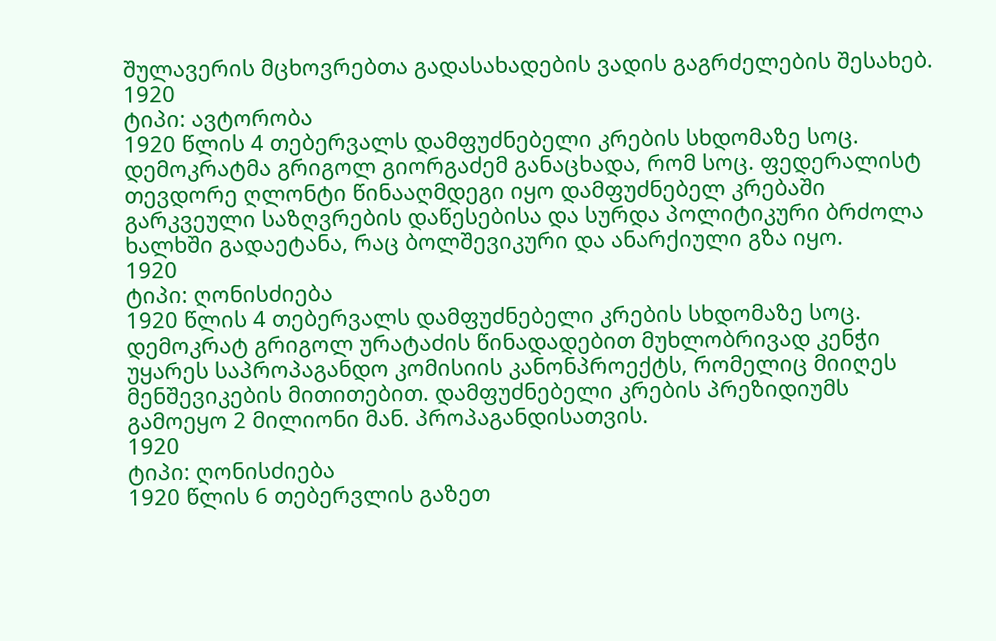შულავერის მცხოვრებთა გადასახადების ვადის გაგრძელების შესახებ.
1920
ტიპი: ავტორობა
1920 წლის 4 თებერვალს დამფუძნებელი კრების სხდომაზე სოც. დემოკრატმა გრიგოლ გიორგაძემ განაცხადა, რომ სოც. ფედერალისტ თევდორე ღლონტი წინააღმდეგი იყო დამფუძნებელ კრებაში გარკვეული საზღვრების დაწესებისა და სურდა პოლიტიკური ბრძოლა ხალხში გადაეტანა, რაც ბოლშევიკური და ანარქიული გზა იყო.
1920
ტიპი: ღონისძიება
1920 წლის 4 თებერვალს დამფუძნებელი კრების სხდომაზე სოც. დემოკრატ გრიგოლ ურატაძის წინადადებით მუხლობრივად კენჭი უყარეს საპროპაგანდო კომისიის კანონპროექტს, რომელიც მიიღეს მენშევიკების მითითებით. დამფუძნებელი კრების პრეზიდიუმს გამოეყო 2 მილიონი მან. პროპაგანდისათვის.
1920
ტიპი: ღონისძიება
1920 წლის 6 თებერვლის გაზეთ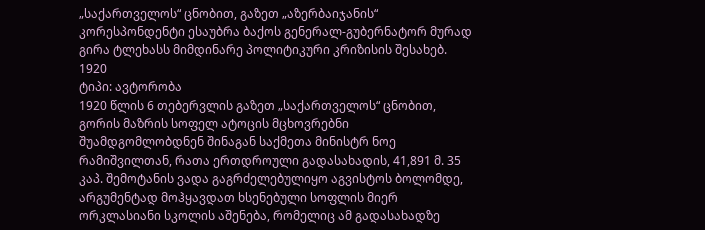„საქართველოს“ ცნობით, გაზეთ „აზერბაიჯანის“ კორესპონდენტი ესაუბრა ბაქოს გენერალ-გუბერნატორ მურად გირა ტლეხასს მიმდინარე პოლიტიკური კრიზისის შესახებ.
1920
ტიპი: ავტორობა
1920 წლის 6 თებერვლის გაზეთ „საქართველოს“ ცნობით, გორის მაზრის სოფელ ატოცის მცხოვრებნი შუამდგომლობდნენ შინაგან საქმეთა მინისტრ ნოე რამიშვილთან, რათა ერთდროული გადასახადის, 41,891 მ. 35 კაპ. შემოტანის ვადა გაგრძელებულიყო აგვისტოს ბოლომდე, არგუმენტად მოჰყავდათ ხსენებული სოფლის მიერ ორკლასიანი სკოლის აშენება, რომელიც ამ გადასახადზე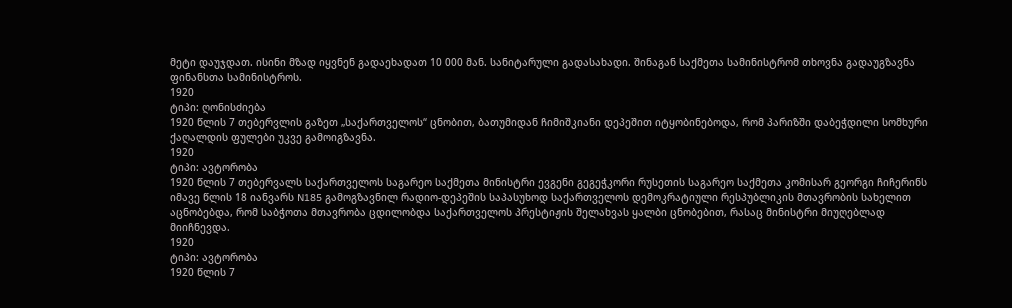მეტი დაუჯდათ. ისინი მზად იყვნენ გადაეხადათ 10 000 მან. სანიტარული გადასახადი. შინაგან საქმეთა სამინისტრომ თხოვნა გადაუგზავნა ფინანსთა სამინისტროს.
1920
ტიპი: ღონისძიება
1920 წლის 7 თებერვლის გაზეთ „საქართველოს“ ცნობით, ბათუმიდან ჩიმიშკიანი დეპეშით იტყობინებოდა, რომ პარიზში დაბეჭდილი სომხური ქაღალდის ფულები უკვე გამოიგზავნა.
1920
ტიპი: ავტორობა
1920 წლის 7 თებერვალს საქართველოს საგარეო საქმეთა მინისტრი ევგენი გეგეჭკორი რუსეთის საგარეო საქმეთა კომისარ გეორგი ჩიჩერინს იმავე წლის 18 იანვარს N185 გამოგზავნილ რადიო-დეპეშის საპასუხოდ საქართველოს დემოკრატიული რესპუბლიკის მთავრობის სახელით აცნობებდა, რომ საბჭოთა მთავრობა ცდილობდა საქართველოს პრესტიჟის შელახვას ყალბი ცნობებით, რასაც მინისტრი მიუღებლად მიიჩნევდა.
1920
ტიპი: ავტორობა
1920 წლის 7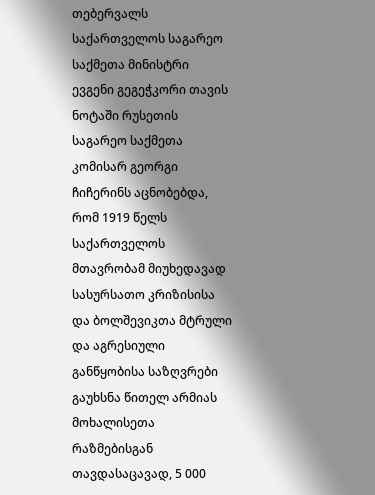თებერვალს საქართველოს საგარეო საქმეთა მინისტრი ევგენი გეგეჭკორი თავის ნოტაში რუსეთის საგარეო საქმეთა კომისარ გეორგი ჩიჩერინს აცნობებდა, რომ 1919 წელს საქართველოს მთავრობამ მიუხედავად სასურსათო კრიზისისა და ბოლშევიკთა მტრული და აგრესიული განწყობისა საზღვრები გაუხსნა წითელ არმიას მოხალისეთა რაზმებისგან თავდასაცავად, 5 000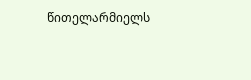წითელარმიელს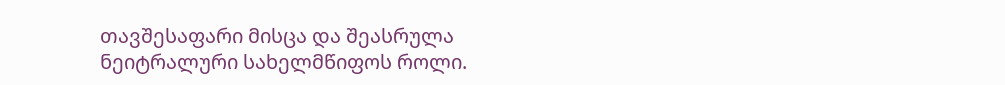თავშესაფარი მისცა და შეასრულა ნეიტრალური სახელმწიფოს როლი.